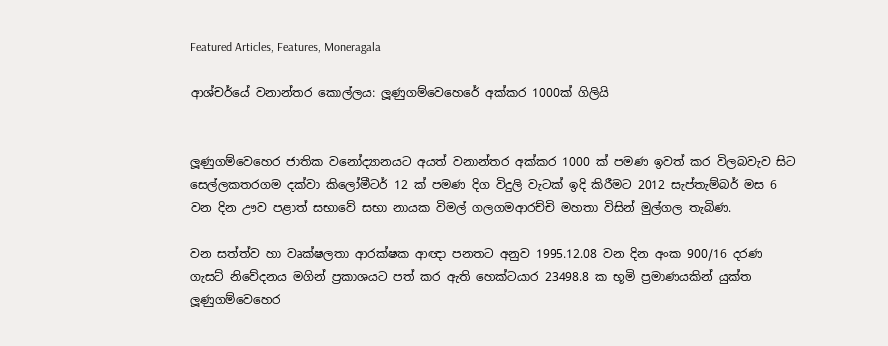Featured Articles, Features, Moneragala

ආශ්චර්යේ වනාන්තර කොල්ලය: ලූණුගම්වෙහෙරේ අක්කර 1000ක් ගිලියි


ලූණුගම්වෙහෙර ජාතික වනෝද්‍යානයට අයත් වනාන්තර අක්කර 1000 ක් පමණ ඉවත් කර විලබවැව සිට සෙල්ලකතරගම දක්වා කිලෝමීටර් 12 ක් පමණ දිග විදුලි වැටක් ඉදි කිරීමට 2012 සැප්තැම්බර් මස 6 වන දින ඌව පළාත් සභාවේ සභා නායක විමල් ගලගමආරච්චි මහතා විසින් මුල්ගල තැබිණ.

වන සත්ත්ව හා වෘක්ෂලතා ආරක්ෂක ආඥා පනතට අනුව 1995.12.08 වන දින අංක 900/16 දරණ ගැසට් නිවේදනය මගින් ප්‍රකාශයට පත් කර ඇති හෙක්ටයාර 23498.8 ක භූමි ප්‍රමාණයකින් යුක්ත ලූණුගම්වෙහෙර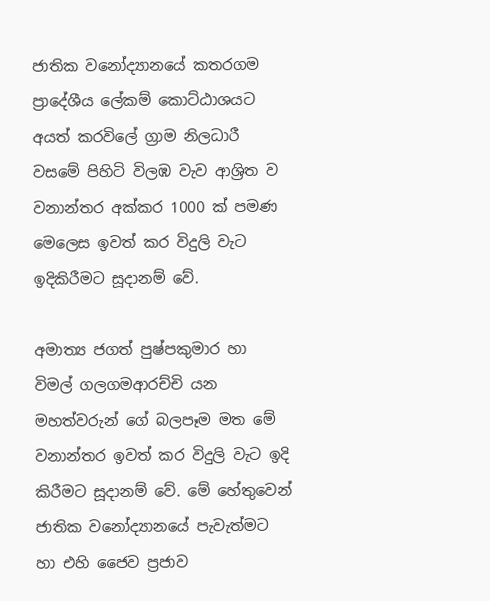ජාතික වනෝද්‍යානයේ කතරගම ප්‍රාදේශීය ලේකම් කොට්ඨාශයට අයත් කරවිලේ ග්‍රාම නිලධාරී වසමේ පිහිටි විලඹ වැව ආශ්‍රිත ව වනාන්තර අක්කර 1000 ක් පමණ මෙලෙස ඉවත් කර විදුලි වැට ඉදිකිරීමට සූදානම් වේ.

අමාත්‍ය ජගත් පුෂ්පකුමාර හා විමල් ගලගමආරච්චි යන මහත්වරුන් ගේ බලපෑම මත මේ වනාන්තර ඉවත් කර විදුලි වැට ඉදි කිරීමට සූදානම් වේ. මේ හේතුවෙන් ජාතික වනෝද්‍යානයේ පැවැත්මට හා එහි ජෛව ප්‍රජාව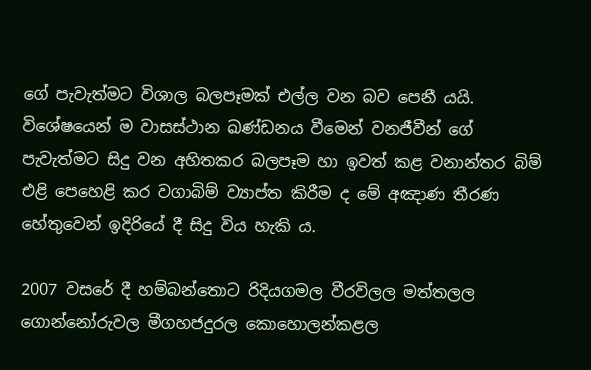ගේ පැවැත්මට විශාල බලපෑමක් එල්ල වන බව පෙනී යයි. විශේෂයෙන් ම වාසස්ථාන ඛණ්ඩනය වීමෙන් වනජීවීන් ගේ පැවැත්මට සිදු වන අහිතකර බලපෑම හා ඉවත් කළ වනාන්තර බිම් එළි පෙහෙළි කර වගාබිම් ව්‍යාප්ත කිරීම ද මේ අඤාණ තීරණ හේතුවෙන් ඉදිරියේ දී සිදු විය හැකි ය.

2007 වසරේ දී හම්බන්තොට රිදියගමල වීරවිලල මත්තලල ගොන්නෝරුවල මීගහජදුරල කොහොලන්කළල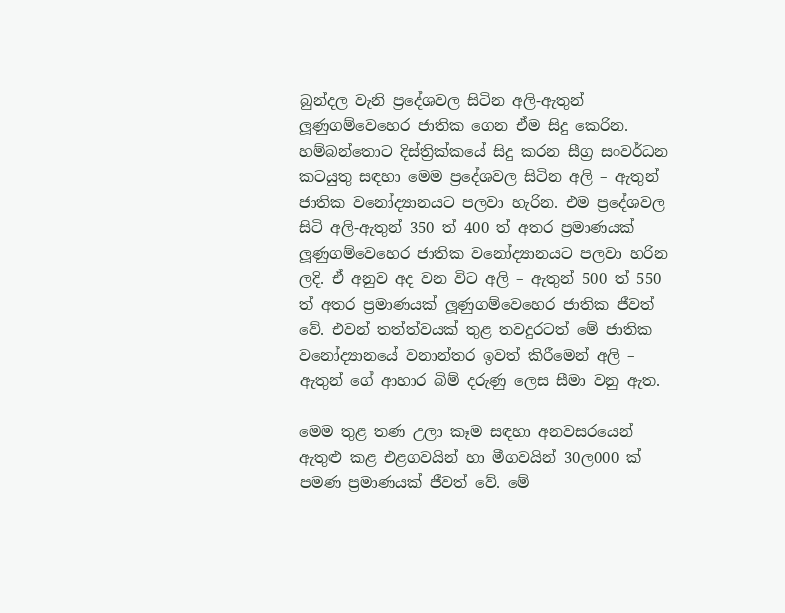බුන්දල වැනි ප්‍රදේශවල සිටින අලි-ඇතුන් ලූණුගම්වෙහෙර ජාතික ගෙන ඒම සිදු කෙරින. හම්බන්තොට දිස්ත්‍රික්කයේ සිදු කරන සීග්‍ර සංවර්ධන කටයුතු සඳහා මෙම ප්‍රදේශවල සිටින අලි – ඇතුන් ජාතික වනෝද්‍යානයට පලවා හැරින. එම ප්‍රදේශවල සිටි අලි-ඇතුන් 350 ත් 400 ත් අතර ප්‍රමාණයක් ලූණුගම්වෙහෙර ජාතික වනෝද්‍යානයට පලවා හරින ලදි. ඒ අනුව අද වන විට අලි – ඇතුන් 500 ත් 550 ත් අතර ප්‍රමාණයක් ලූණුගම්වෙහෙර ජාතික ජීවත් වේ. එවන් තත්ත්වයක් තුළ තවදුරටත් මේ ජාතික වනෝද්‍යානයේ වනාන්තර ඉවත් කිරීමෙන් අලි – ඇතුන් ගේ ආහාර බිම් දරුණු ලෙස සීමා වනු ඇත.

මෙම තුළ තණ උලා කෑම සඳහා අනවසරයෙන් ඇතුළු කළ එළගවයින් හා මීගවයින් 30ල000 ක් පමණ ප්‍රමාණයක් ජීවත් වේ. මේ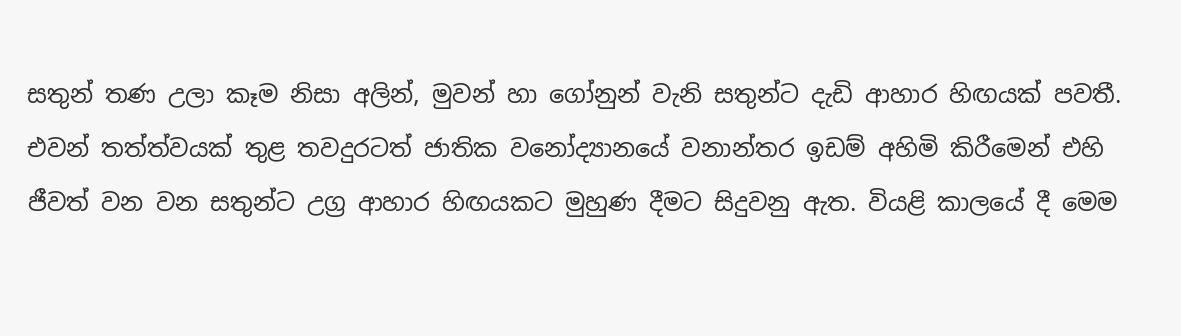සතුන් තණ උලා කෑම නිසා අලින්, මුවන් හා ගෝනුන් වැනි සතුන්ට දැඩි ආහාර හිඟයක් පවතී. එවන් තත්ත්වයක් තුළ තවදුරටත් ජාතික වනෝද්‍යානයේ වනාන්තර ඉඩම් අහිමි කිරීමෙන් එහි ජීවත් වන වන සතුන්ට උග්‍ර ආහාර හිඟයකට මුහුණ දීමට සිදුවනු ඇත. වියළි කාලයේ දී මෙම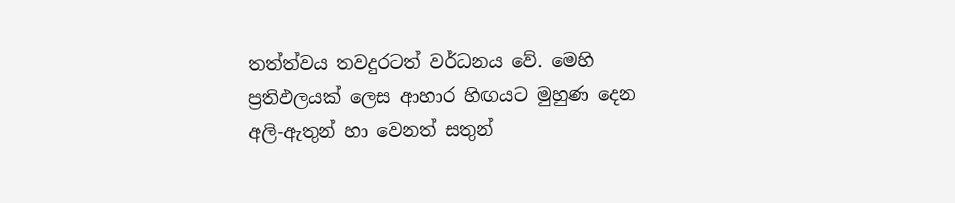තත්ත්වය තවදුරටත් වර්ධනය වේ. මෙහි ප්‍රතිඵලයක් ලෙස ආහාර හිඟයට මුහුණ දෙන අලි-ඇතුන් හා වෙනත් සතුන්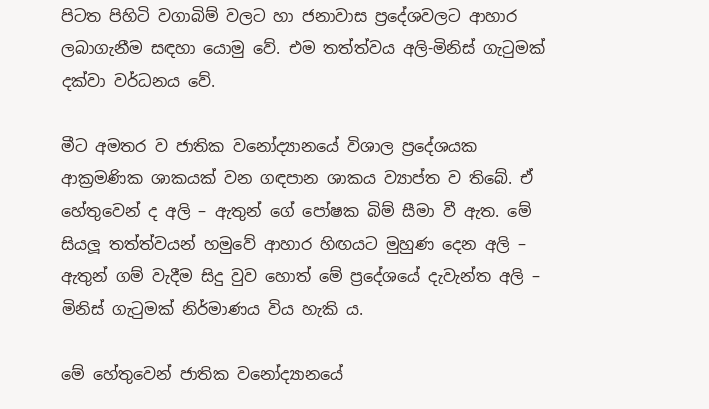පිටත පිහිටි වගාබිම් වලට හා ජනාවාස ප්‍රදේශවලට ආහාර ලබාගැනීම සඳහා යොමු වේ. එම තත්ත්වය අලි-මිනිස් ගැටුමක් දක්වා වර්ධනය වේ.

මීට අමතර ව ජාතික වනෝද්‍යානයේ විශාල ප්‍රදේශයක ආක්‍රමණික ශාකයක් වන ගඳපාන ශාකය ව්‍යාප්ත ව තිබේ. ඒ හේතුවෙන් ද අලි – ඇතුන් ගේ පෝෂක බිම් සීමා වී ඇත. මේ සියලූ තත්ත්වයන් හමුවේ ආහාර හිඟයට මුහුණ දෙන අලි – ඇතුන් ගම් වැදීම සිදු වුව හොත් මේ ප්‍රදේශයේ දැවැන්ත අලි – මිනිස් ගැටුමක් නිර්මාණය විය හැකි ය.

මේ හේතුවෙන් ජාතික වනෝද්‍යානයේ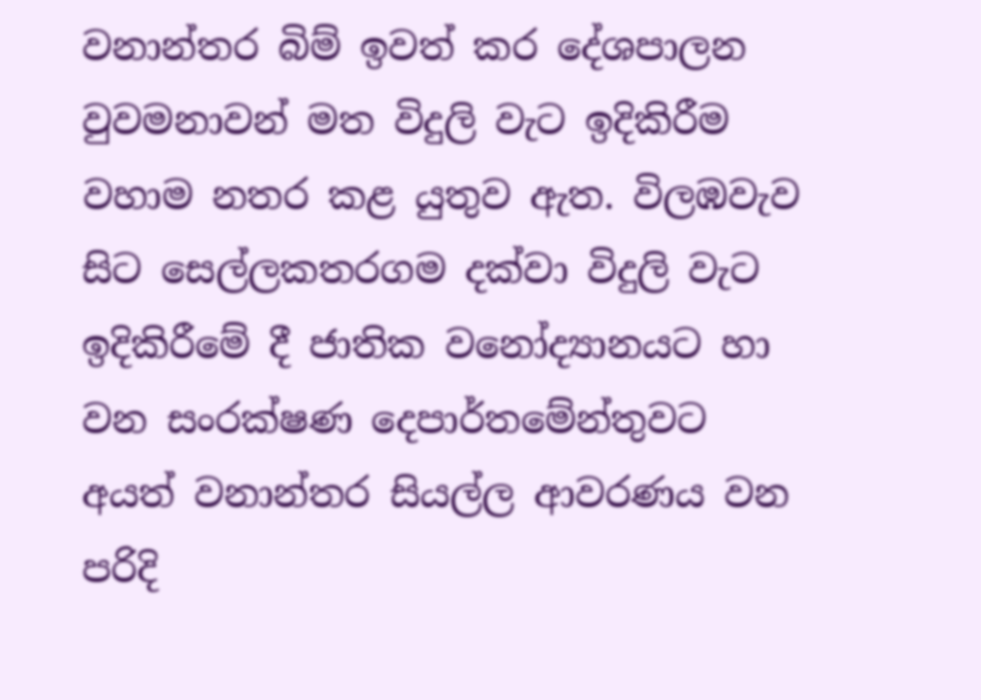වනාන්තර බිම් ඉවත් කර දේශපාලන වුවමනාවන් මත විදුලි වැට ඉදිකිරීම වහාම නතර කළ යුතුව ඇත. විලඹවැව සිට සෙල්ලකතරගම දක්වා විදුලි වැට ඉදිකිරීමේ දී ජාතික වනෝද්‍යානයට හා වන සංරක්ෂණ දෙපාර්තමේන්තුවට අයත් වනාන්තර සියල්ල ආවරණය වන පරිදි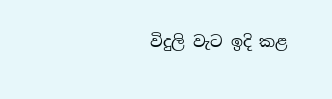විදුලි වැට ඉදි කළ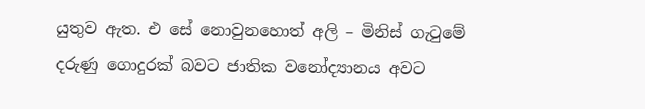යුතුව ඇත. එ සේ නොවුනහොත් අලි – මිනිස් ගැටුමේ දරුණු ගොදුරක් බවට ජාතික වනෝද්‍යානය අවට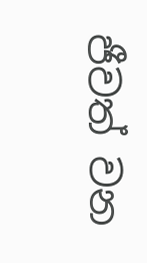ජීවත් වන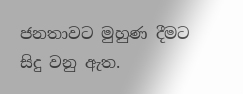ජනතාවට මුහුණ දීමට සිදු වනු ඇත.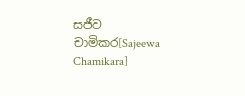සජීව චාමිකර[Sajeewa Chamikara]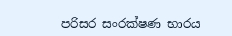පරිසර සංරක්ෂණ භාරය